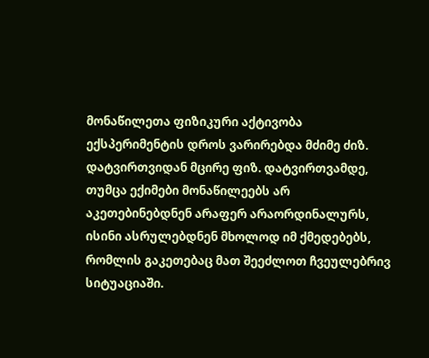მონაწილეთა ფიზიკური აქტივობა ექსპერიმენტის დროს ვარირებდა მძიმე ძიზ. დატვირთვიდან მცირე ფიზ. დატვირთვამდე, თუმცა ექიმები მონაწილეებს არ აკეთებინებდნენ არაფერ არაორდინალურს, ისინი ასრულებდნენ მხოლოდ იმ ქმედებებს, რომლის გაკეთებაც მათ შეეძლოთ ჩვეულებრივ სიტუაციაში.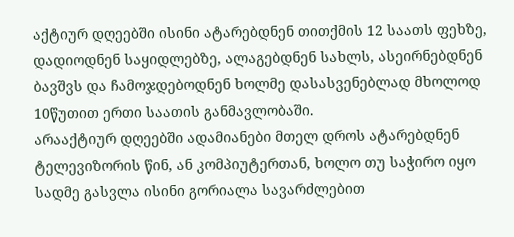აქტიურ დღეებში ისინი ატარებდნენ თითქმის 12 საათს ფეხზე, დადიოდნენ საყიდლებზე, ალაგებდნენ სახლს, ასეირნებდნენ ბავშვს და ჩამოჯდებოდნენ ხოლმე დასასვენებლად მხოლოდ 10წუთით ერთი საათის განმავლობაში.
არააქტიურ დღეებში ადამიანები მთელ დროს ატარებდნენ ტელევიზორის წინ, ან კომპიუტერთან, ხოლო თუ საჭირო იყო სადმე გასვლა ისინი გორიალა სავარძლებით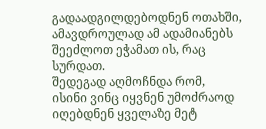გადაადგილდებოდნენ ოთახში, ამავდროულად ამ ადამიანებს შეეძლოთ ეჭამათ ის, რაც სურდათ.
შედეგად აღმოჩნდა რომ, ისინი ვინც იყვნენ უმოძრაოდ იღებდნენ ყველაზე მეტ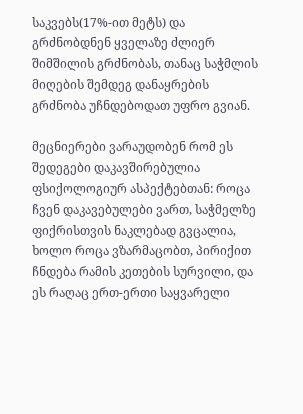საკვებს(17%-ით მეტს) და გრძნობდნენ ყველაზე ძლიერ შიმშილის გრძნობას, თანაც საჭმლის მიღების შემდეგ დანაყრების გრძნობა უჩნდებოდათ უფრო გვიან.

მეცნიერები ვარაუდობენ რომ ეს შედეგები დაკავშირებულია ფსიქოლოგიურ ასპექტებთან: როცა ჩვენ დაკავებულები ვართ, საჭმელზე ფიქრისთვის ნაკლებად გვცალია, ხოლო როცა ვზარმაცობთ, პირიქით ჩნდება რამის კეთების სურვილი, და ეს რაღაც ერთ-ერთი საყვარელი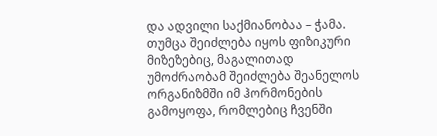და ადვილი საქმიანობაა – ჭამა.
თუმცა შეიძლება იყოს ფიზიკური მიზეზებიც, მაგალითად უმოძრაობამ შეიძლება შეანელოს ორგანიზმში იმ ჰორმონების გამოყოფა, რომლებიც ჩვენში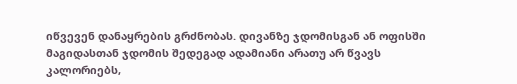იწვევენ დანაყრების გრძნობას. დივანზე ჯდომისგან ან ოფისში მაგიდასთან ჯდომის შედეგად ადამიანი არათუ არ წვავს კალორიებს,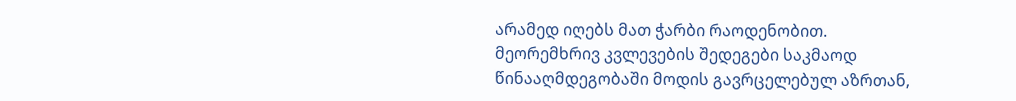არამედ იღებს მათ ჭარბი რაოდენობით.
მეორემხრივ კვლევების შედეგები საკმაოდ წინააღმდეგობაში მოდის გავრცელებულ აზრთან,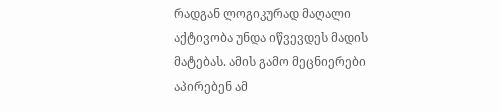რადგან ლოგიკურად მაღალი აქტივობა უნდა იწვევდეს მადის მატებას. ამის გამო მეცნიერები აპირებენ ამ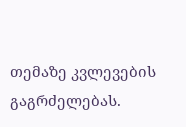თემაზე კვლევების გაგრძელებას.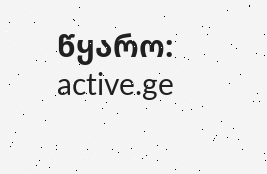წყარო: active.ge